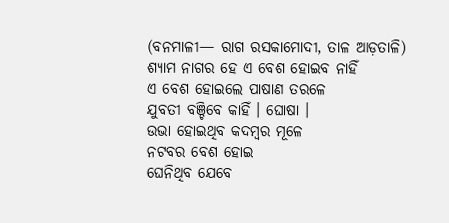(ବନମାଳୀ— ରାଗ ରସକାମୋଦୀ, ତାଳ ଆଡ଼ତାଳି)
ଶ୍ୟାମ ନାଗର ହେ ଏ ବେଶ ହୋଇବ ନାହିଁ
ଏ ବେଶ ହୋଇଲେ ପାଷାଣ ତରଳେ
ଯୁବତୀ ବଞ୍ଚିବେ କାହିଁ । ଘୋଷା ।
ଉଭା ହୋଇଥିବ କଦମ୍ବର ମୂଳେ
ନଟବର ବେଶ ହୋଇ
ଘେନିଥିବ ଯେବେ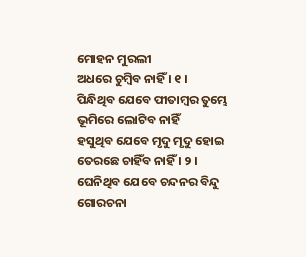ମୋହନ ମୁରଲୀ
ଅଧରେ ଚୁମ୍ବିବ ନାହିଁ । ୧ ।
ପିନ୍ଧିଥିବ ଯେବେ ପୀତାମ୍ବର ତୁମ୍ଭେ
ଭୂମିରେ ଲୋଟିବ ନାହିଁ
ହସୁଥିବ ଯେବେ ମୃଦୁ ମୃଦୁ ହୋଇ
ତେରଛେ ଚାହିଁବ ନାହିଁ । ୨ ।
ଘେନିଥିବ ଯେବେ ଚନ୍ଦନର ବିନ୍ଦୁ
ଗୋରଚନା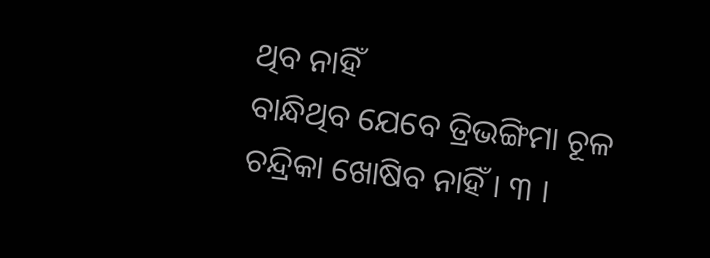ଥିବ ନାହିଁ
ବାନ୍ଧିଥିବ ଯେବେ ତ୍ରିଭଙ୍ଗିମା ଚୂଳ
ଚନ୍ଦ୍ରିକା ଖୋଷିବ ନାହିଁ । ୩ ।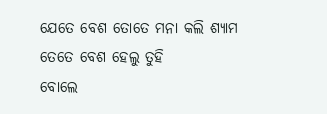ଯେତେ ବେଶ ତୋତେ ମନା କଲି ଶ୍ୟାମ
ତେତେ ବେଶ ହେଲୁ ତୁହି
ବୋଲେ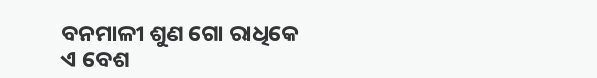ବନମାଳୀ ଶୁଣ ଗୋ ରାଧିକେ
ଏ ବେଶ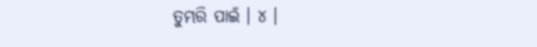ତୁମ୍ଭରି ପାଇଁ । ୪ ।